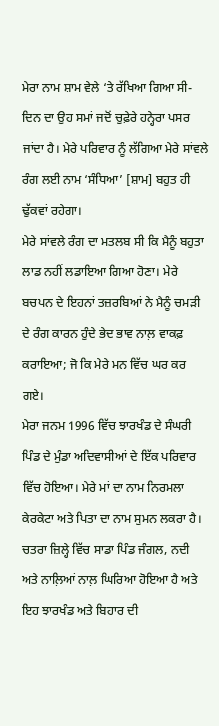ਮੇਰਾ ਨਾਮ ਸ਼ਾਮ ਵੇਲੇ ‘ਤੇ ਰੱਖਿਆ ਗਿਆ ਸੀ- ਦਿਨ ਦਾ ਉਹ ਸਮਾਂ ਜਦੋਂ ਚੁਫ਼ੇਰੇ ਹਨ੍ਹੇਰਾ ਪਸਰ ਜਾਂਦਾ ਹੈ। ਮੇਰੇ ਪਰਿਵਾਰ ਨੂੰ ਲੱਗਿਆ ਮੇਰੇ ਸਾਂਵਲੇ ਰੰਗ ਲਈ ਨਾਮ ‘ਸੰਧਿਆ’ [ਸ਼ਾਮ] ਬਹੁਤ ਹੀ ਢੁੱਕਵਾਂ ਰਹੇਗਾ।
ਮੇਰੇ ਸਾਂਵਲੇ ਰੰਗ ਦਾ ਮਤਲਬ ਸੀ ਕਿ ਮੈਨੂੰ ਬਹੁਤਾ ਲਾਡ ਨਹੀਂ ਲਡਾਇਆ ਗਿਆ ਹੋਣਾ। ਮੇਰੇ ਬਚਪਨ ਦੇ ਇਹਨਾਂ ਤਜ਼ਰਬਿਆਂ ਨੇ ਮੈਨੂੰ ਚਮੜੀ ਦੇ ਰੰਗ ਕਾਰਨ ਹੁੰਦੇ ਭੇਦ ਭਾਵ ਨਾਲ਼ ਵਾਕਫ਼ ਕਰਾਇਆ; ਜੋ ਕਿ ਮੇਰੇ ਮਨ ਵਿੱਚ ਘਰ ਕਰ ਗਏ।
ਮੇਰਾ ਜਨਮ 1996 ਵਿੱਚ ਝਾਰਖੰਡ ਦੇ ਸੰਘਰੀ ਪਿੰਡ ਦੇ ਮੁੰਡਾ ਅਦਿਵਾਸੀਆਂ ਦੇ ਇੱਕ ਪਰਿਵਾਰ ਵਿੱਚ ਹੋਇਆ। ਮੇਰੇ ਮਾਂ ਦਾ ਨਾਮ ਨਿਰਮਲਾ ਕੇਰਕੇਟਾ ਅਤੇ ਪਿਤਾ ਦਾ ਨਾਮ ਸੁਮਨ ਲਕਰਾ ਹੈ। ਚਤਰਾ ਜ਼ਿਲ੍ਹੇ ਵਿੱਚ ਸਾਡਾ ਪਿੰਡ ਜੰਗਲ, ਨਦੀ ਅਤੇ ਨਾਲ਼ਿਆਂ ਨਾਲ਼ ਘਿਰਿਆ ਹੋਇਆ ਹੈ ਅਤੇ ਇਹ ਝਾਰਖੰਡ ਅਤੇ ਬਿਹਾਰ ਦੀ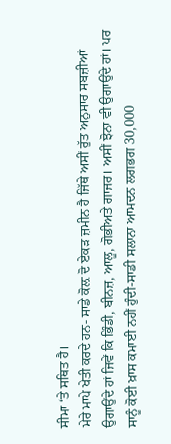ਸੀਮਾ ‘ਤੇ ਸਥਿਤ ਹੈ।
ਮੇਰੇ ਮਾਪੇ ਖੇਤੀ ਕਰਦੇ ਹਨ- ਸਾਡੇ ਕੋਲ਼ ਦੋ ਏਕੜ ਜ਼ਮੀਨ ਹੈ ਜਿੱਥੇ ਅਸੀਂ ਰੁੱਤ ਅਨੁਸਾਰ ਸਬਜ਼ੀਆਂ ਉਗਾਉਂਦੇ ਹਾਂ ਜਿਵੇਂ ਕਿ ਭਿੰਡੀ, ਬੀਨਜ਼, ਆਲੂ, ਗੋਭੀਅਤੇ ਗਾਜਰ। ਅਸੀਂ ਝੋਨਾ ਵੀ ਉਗਾਉਂਦੇ ਹਾਂ। ਪਰ ਸਾਨੂੰ ਕੋਈ ਖ਼ਾਸ ਕਮਾਈ ਨਹੀਂ ਹੁੰਦੀ-ਸਾਡੀ ਸਲਾਨਾ ਆਮਦਨ ਲਗਭਗ 30,000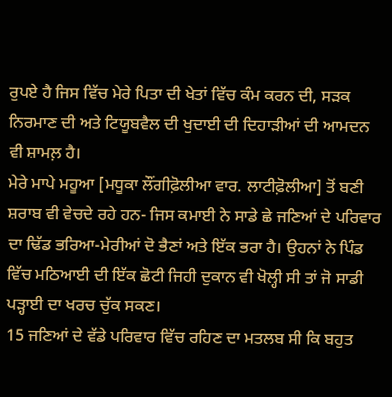ਰੁਪਏ ਹੈ ਜਿਸ ਵਿੱਚ ਮੇਰੇ ਪਿਤਾ ਦੀ ਖੇਤਾਂ ਵਿੱਚ ਕੰਮ ਕਰਨ ਦੀ, ਸੜਕ ਨਿਰਮਾਣ ਦੀ ਅਤੇ ਟਿਯੂਬਵੈਲ ਦੀ ਖੁਦਾਈ ਦੀ ਦਿਹਾੜੀਆਂ ਦੀ ਆਮਦਨ ਵੀ ਸ਼ਾਮਲ਼ ਹੈ।
ਮੇਰੇ ਮਾਪੇ ਮਹੂਆ [ਮਧੂਕਾ ਲੌਂਗੀਫ਼ੋਲੀਆ ਵਾਰ. ਲਾਟੀਫ਼ੋਲੀਆ] ਤੋਂ ਬਣੀ ਸ਼ਰਾਬ ਵੀ ਵੇਚਦੇ ਰਹੇ ਹਨ- ਜਿਸ ਕਮਾਈ ਨੇ ਸਾਡੇ ਛੇ ਜਣਿਆਂ ਦੇ ਪਰਿਵਾਰ ਦਾ ਢਿੱਡ ਭਰਿਆ-ਮੇਰੀਆਂ ਦੋ ਭੈਣਾਂ ਅਤੇ ਇੱਕ ਭਰਾ ਹੈ। ਉਹਨਾਂ ਨੇ ਪਿੰਡ ਵਿੱਚ ਮਠਿਆਈ ਦੀ ਇੱਕ ਛੋਟੀ ਜਿਹੀ ਦੁਕਾਨ ਵੀ ਖੋਲ੍ਹੀ ਸੀ ਤਾਂ ਜੋ ਸਾਡੀ ਪੜ੍ਹਾਈ ਦਾ ਖਰਚ ਚੁੱਕ ਸਕਣ।
15 ਜਣਿਆਂ ਦੇ ਵੱਡੇ ਪਰਿਵਾਰ ਵਿੱਚ ਰਹਿਣ ਦਾ ਮਤਲਬ ਸੀ ਕਿ ਬਹੁਤ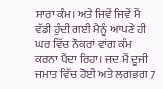ਸਾਰਾ ਕੰਮ। ਅਤੇ ਜਿਵੇਂ ਜਿਵੇਂ ਮੈਂ ਵੱਡੀ ਹੁੰਦੀ ਗਈ ਮੈਨੂੰ ਆਪਣੇ ਹੀ ਘਰ ਵਿੱਚ ਨੌਕਰਾਂ ਵਾਂਗ ਕੰਮ ਕਰਨਾ ਪੈਂਦਾ ਰਿਹਾ। ਜਦ ਮੈਂ ਦੂਜੀ ਜਮਾਤ ਵਿੱਚ ਹੋਈ ਅਤੇ ਲਗਭਗ 7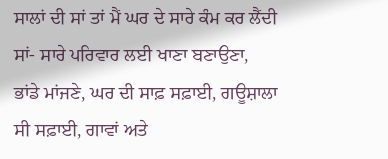ਸਾਲਾਂ ਦੀ ਸਾਂ ਤਾਂ ਮੈਂ ਘਰ ਦੇ ਸਾਰੇ ਕੰਮ ਕਰ ਲੈਂਦੀ ਸਾਂ- ਸਾਰੇ ਪਰਿਵਾਰ ਲਈ ਖਾਣਾ ਬਣਾਉਣਾ, ਭਾਂਡੇ ਮਾਂਜਣੇ, ਘਰ ਦੀ ਸਾਫ਼ ਸਫ਼ਾਈ, ਗਊਸ਼ਾਲਾ ਸੀ ਸਫ਼ਾਈ, ਗਾਵਾਂ ਅਤੇ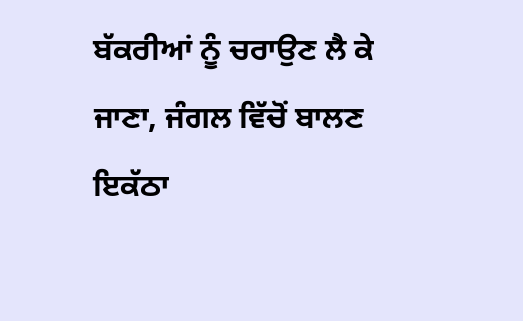ਬੱਕਰੀਆਂ ਨੂੰ ਚਰਾਉਣ ਲੈ ਕੇ ਜਾਣਾ, ਜੰਗਲ ਵਿੱਚੋਂ ਬਾਲਣ ਇਕੱਠਾ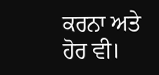ਕਰਨਾ ਅਤੇ ਹੋਰ ਵੀ।